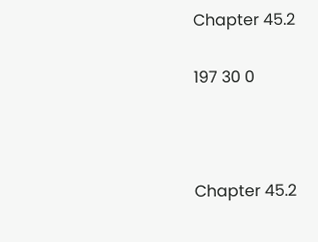Chapter 45.2

197 30 0



Chapter 45.2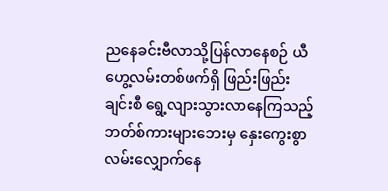ညနေခင်းဗီလာသို့ပြန်လာနေစဉ် ယီဟွေ့လမ်းတစ်ဖက်ရှိ ဖြည်းဖြည်းချင်းစီ ရွေ့လျားသွားလာနေကြသည့်ဘတ်စ်ကားများ‌ဘေးမှ နှေးကွေးစွာလမ်းလျှောက်နေ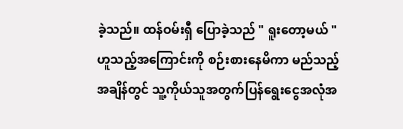ခဲ့သည်။ ထန်ဝမ်းရှီ ပြောခဲ့သည် " ရူးတော့မယ် " ဟူသည့်အကြောင်းကို စဉ်းစားနေမိကာ မည်သည့်အချိန်တွင် သူ့ကိုယ်သူအတွက်ပြန်ရွေးငွေအလုံအ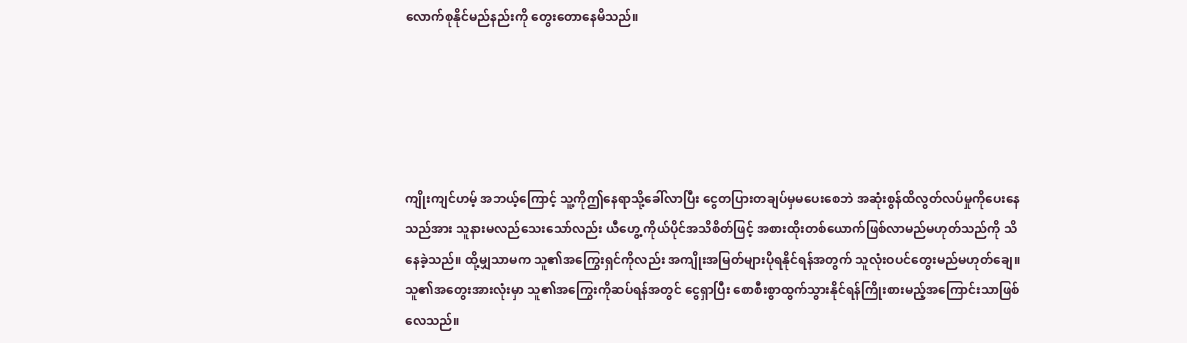လောက်စုနိုင်မည်နည်းကို တွေးတောနေမိသည်။





ကျိုးကျင်ဟမ့် အဘယ့်ကြောင့် သူ့ကိုဤနေရာသို့ခေါ်လာပြီး ငွေတပြားတချပ်မှမပေးစေဘဲ အဆုံးစွန်ထိလွတ်လပ်မှုကိုပေးနေသည်အား သူနားမလည်သေးသော်လည်း ယီဟွေ့ ကိုယ်ပိုင်အသိစိတ်ဖြင့် အစားထိုးတစ်ယောက်ဖြစ်လာမည်မဟုတ်သည်ကို သိနေခဲ့သည်။ ထို့မျှသာမက သူ၏အကြွေးရှင်ကိုလည်း အကျိုးအမြတ်များပိုရနိုင်ရန်အတွက် သူလုံးဝပင်တွေးမည်မဟုတ်ချေ။ သူ၏အတွေးအားလုံးမှာ သူ၏အကြွေးကိုဆပ်ရန်အတွင် ငွေရှာပြီး စောစီးစွာထွက်သွားနိုင်ရန်ကြိုးစားမည့်အကြောင်းသာဖြစ်လေသည်။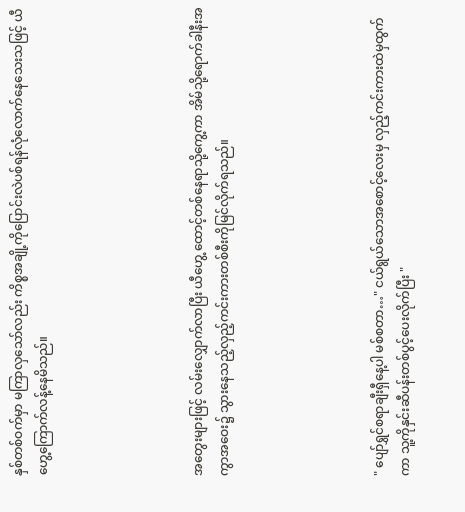နှစ်တစ်ဝက်မှာ မကြာလှသော်လည်း ကိစ္စအချို့ကိုပြောင်းလဲပစ်ရန်လုံလောက်နေသေးသဖြင့် ယီဟွေ့ကြောက်လန့်နေမိသည်။





အတွေးများဖြင့် လမ်းလျှောက်လာပြီး ယီဟွေ့ ထောင့်တစ်နေရာသို့ကွေ့ကာ အိမ်သို့ရောက်ခါနီးအကွာအဝေး၌ သွားနေသည့်လှည့်ကင်းကားတစ်စီးကိုမြင်လိုက်ရသည်။





" ပျော်ရွှင်စရာချီးရှီနေ့ပါ မစ်စတာ…" ငယ်ရွယ်သောအစောင့်လေးမှ လှည့်ကင်းကားထဲမှထွက်ကာ သူ့ကိုနှင်းဆီပန်းတစ်ပွင့်ပေးလိုက်ပြီး "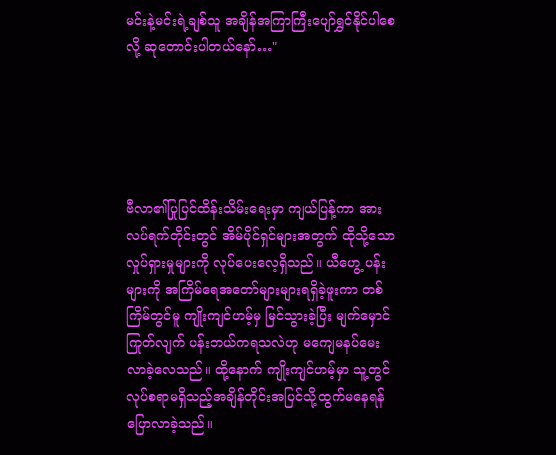မင်းနဲ့မင်းရဲ့ချစ်သူ အချိန်အကြာကြီးပျော်ရွှင်နိုင်ပါစေလို့ ဆုတောင်းပါတယ်နော်…"





ဗီလာ၏ပြုပြင်ထိန်းသိမ်းရေးမှာ ကျယ်ပြန့်ကာ အားလပ်ရက်တိုင်းတွင် အိမ်ပိုင်ရှင်များအတွက် ထိုသို့သောလှုပ်ရှားမှုများကို လုပ်ပေးလေ့ရှိသည်။ ယီဟွေ့ ပန်းများကို အကြိမ်ရေအတော်များများရရှိခဲ့ဖူးကာ တစ်ကြိမ်တွင်မူ ကျိုးကျင်ဟမ့်မှ မြင်သွားခဲ့ပြီး မျက်မှောင်ကြုတ်လျက် ပန်းဘယ်ကရသလဲဟု မကျေမနပ်မေးလာခဲ့လေသည်။ ထို့နောက် ကျိုးကျင်ဟမ့်မှာ သူ့တွင်လုပ်စရာမရှိသည့်အချိန်တိုင်းအပြင်သို့ထွက်မနေရန် ပြောလာခဲ့သည်။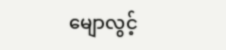မျောလွင့်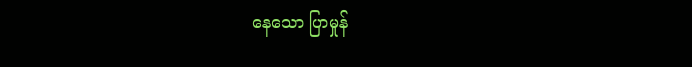နေသော ပြာမှုန်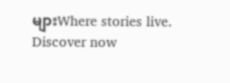များWhere stories live. Discover now